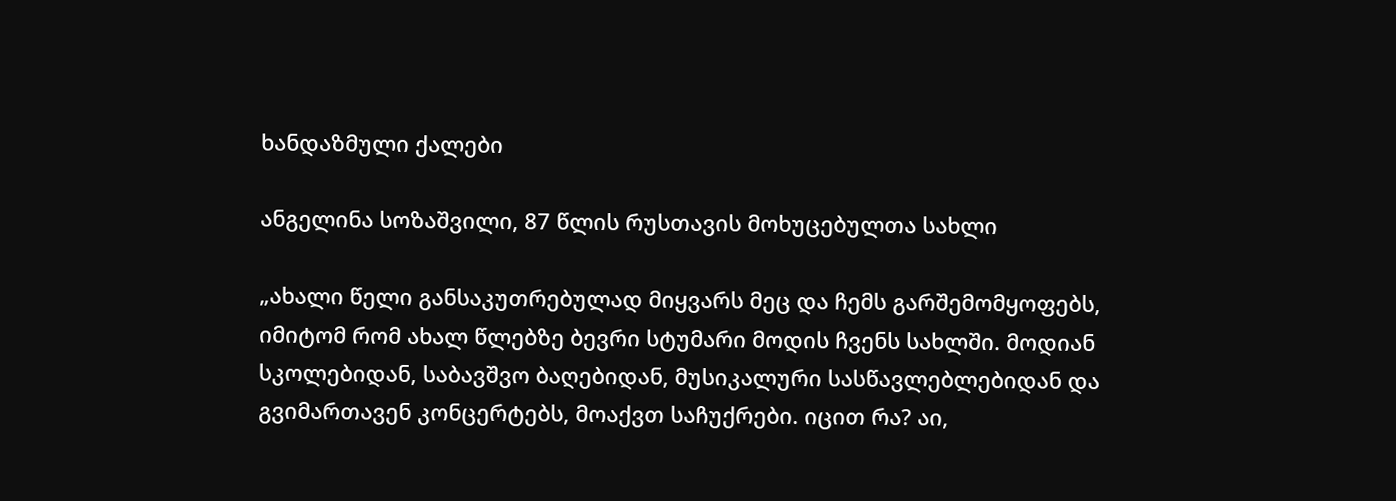ხანდაზმული ქალები

ანგელინა სოზაშვილი, 87 წლის რუსთავის მოხუცებულთა სახლი

„ახალი წელი განსაკუთრებულად მიყვარს მეც და ჩემს გარშემომყოფებს, იმიტომ რომ ახალ წლებზე ბევრი სტუმარი მოდის ჩვენს სახლში. მოდიან სკოლებიდან, საბავშვო ბაღებიდან, მუსიკალური სასწავლებლებიდან და გვიმართავენ კონცერტებს, მოაქვთ საჩუქრები. იცით რა? აი,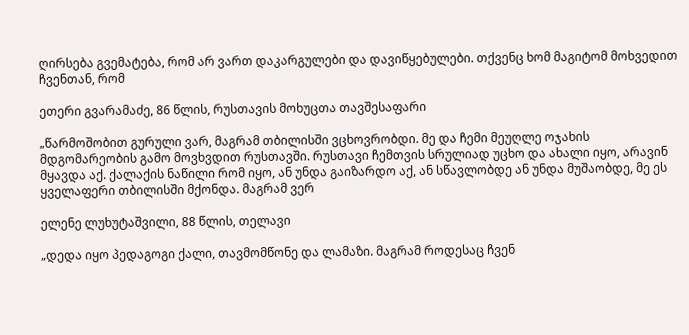ღირსება გვემატება, რომ არ ვართ დაკარგულები და დავიწყებულები. თქვენც ხომ მაგიტომ მოხვედით ჩვენთან, რომ

ეთერი გვარამაძე, 86 წლის, რუსთავის მოხუცთა თავშესაფარი

„წარმოშობით გურული ვარ, მაგრამ თბილისში ვცხოვრობდი. მე და ჩემი მეუღლე ოჯახის მდგომარეობის გამო მოვხვდით რუსთავში. რუსთავი ჩემთვის სრულიად უცხო და ახალი იყო, არავინ მყავდა აქ. ქალაქის ნაწილი რომ იყო, ან უნდა გაიზარდო აქ, ან სწავლობდე ან უნდა მუშაობდე, მე ეს ყველაფერი თბილისში მქონდა. მაგრამ ვერ

ელენე ლუხუტაშვილი, 88 წლის, თელავი

„დედა იყო პედაგოგი ქალი, თავმომწონე და ლამაზი. მაგრამ როდესაც ჩვენ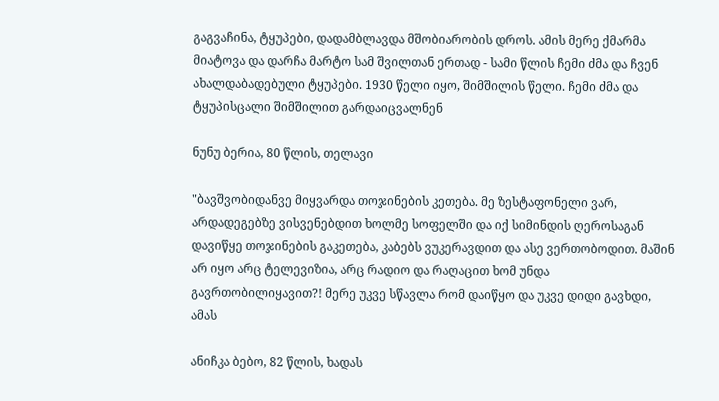გაგვაჩინა, ტყუპები, დადამბლავდა მშობიარობის დროს. ამის მერე ქმარმა მიატოვა და დარჩა მარტო სამ შვილთან ერთად - სამი წლის ჩემი ძმა და ჩვენ ახალდაბადებული ტყუპები. 1930 წელი იყო, შიმშილის წელი. ჩემი ძმა და ტყუპისცალი შიმშილით გარდაიცვალნენ

ნუნუ ბერია, 80 წლის, თელავი

"ბავშვობიდანვე მიყვარდა თოჯინების კეთება. მე ზესტაფონელი ვარ, არდადეგებზე ვისვენებდით ხოლმე სოფელში და იქ სიმინდის ღეროსაგან დავიწყე თოჯინების გაკეთება, კაბებს ვუკერავდით და ასე ვერთობოდით. მაშინ არ იყო არც ტელევიზია, არც რადიო და რაღაცით ხომ უნდა გავრთობილიყავით?! მერე უკვე სწავლა რომ დაიწყო და უკვე დიდი გავხდი, ამას

ანიჩკა ბებო, 82 წლის, ხადას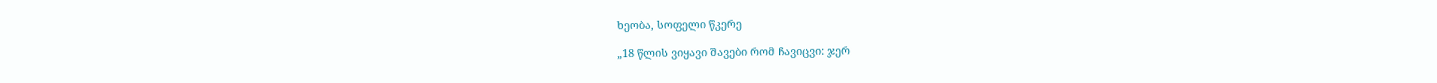ხეობა, სოფელი წკერე

„18 წლის ვიყავი შავები რომ ჩავიცვი: ჯერ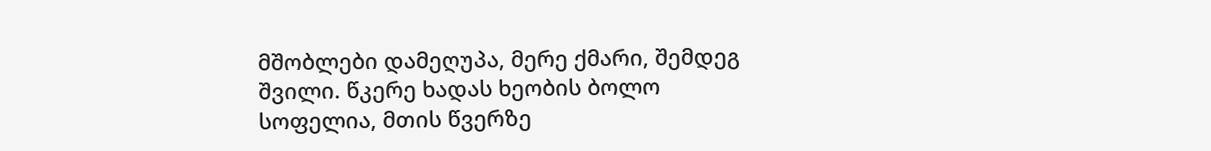მშობლები დამეღუპა, მერე ქმარი, შემდეგ შვილი. წკერე ხადას ხეობის ბოლო სოფელია, მთის წვერზე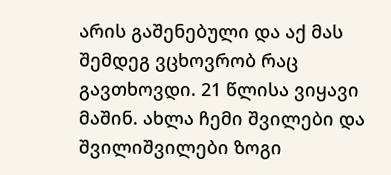არის გაშენებული და აქ მას შემდეგ ვცხოვრობ რაც გავთხოვდი. 21 წლისა ვიყავი მაშინ. ახლა ჩემი შვილები და შვილიშვილები ზოგი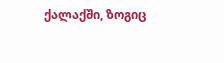ქალაქში, ზოგიც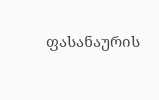ფასანაურის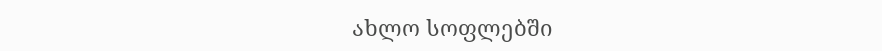ახლო სოფლებში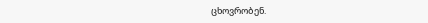ცხოვრობენ.